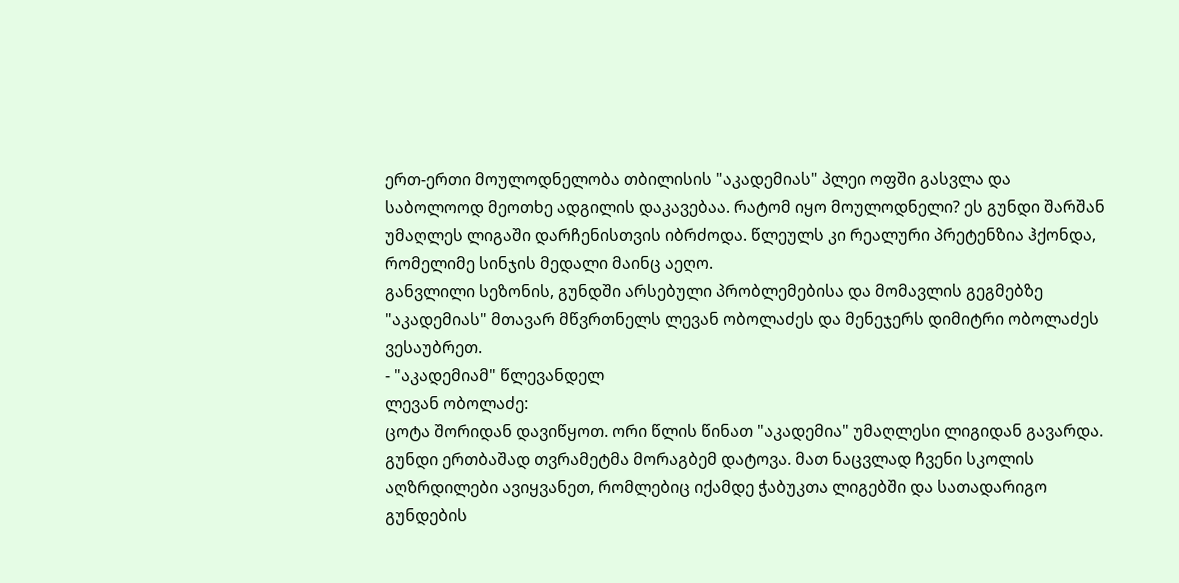ერთ-ერთი მოულოდნელობა თბილისის "აკადემიას" პლეი ოფში გასვლა და საბოლოოდ მეოთხე ადგილის დაკავებაა. რატომ იყო მოულოდნელი? ეს გუნდი შარშან უმაღლეს ლიგაში დარჩენისთვის იბრძოდა. წლეულს კი რეალური პრეტენზია ჰქონდა, რომელიმე სინჯის მედალი მაინც აეღო.
განვლილი სეზონის, გუნდში არსებული პრობლემებისა და მომავლის გეგმებზე "აკადემიას" მთავარ მწვრთნელს ლევან ობოლაძეს და მენეჯერს დიმიტრი ობოლაძეს ვესაუბრეთ.
- "აკადემიამ" წლევანდელ
ლევან ობოლაძე:
ცოტა შორიდან დავიწყოთ. ორი წლის წინათ "აკადემია" უმაღლესი ლიგიდან გავარდა. გუნდი ერთბაშად თვრამეტმა მორაგბემ დატოვა. მათ ნაცვლად ჩვენი სკოლის აღზრდილები ავიყვანეთ, რომლებიც იქამდე ჭაბუკთა ლიგებში და სათადარიგო გუნდების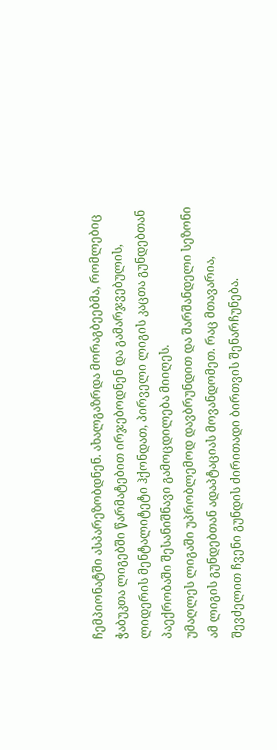ჩემპიონატში ასპარეზობდნენ. ახალგაზრდა მორაგბეებმა, რომლებიც ჭაბუკთა ლიგებში წარმატებით ირჯებოდნენ და გამარჯვებულის, ლიდერის მენტალიტეტი ჰქონდათ, პირველი ლიგის კაცთა გუნდებთან პაექრობაში შესანიშნავი გამოცდილება მიიღეს.
უმაღლეს ლიგაში უპრობლემოდ დავბრუნდით და შარშანდელი სეზონი ამ ლიგის გუნდებთან ადაპტაციას მოვანდომეთ. რაც მთავარია, შევძელით ჩვენი გუნდის ძირითადი ბირთვის შენარჩუნება.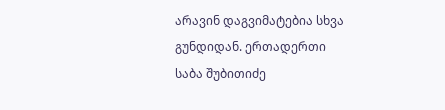არავინ დაგვიმატებია სხვა გუნდიდან. ერთადერთი საბა შუბითიძე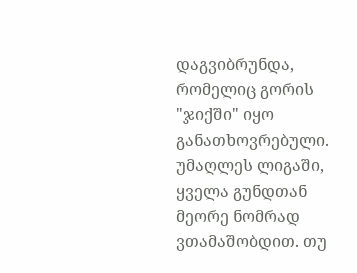დაგვიბრუნდა, რომელიც გორის "ჯიქში" იყო განათხოვრებული.
უმაღლეს ლიგაში, ყველა გუნდთან მეორე ნომრად ვთამაშობდით. თუ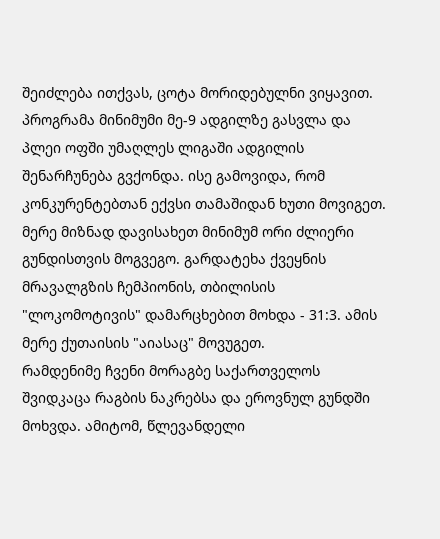შეიძლება ითქვას, ცოტა მორიდებულნი ვიყავით. პროგრამა მინიმუმი მე-9 ადგილზე გასვლა და პლეი ოფში უმაღლეს ლიგაში ადგილის შენარჩუნება გვქონდა. ისე გამოვიდა, რომ კონკურენტებთან ექვსი თამაშიდან ხუთი მოვიგეთ. მერე მიზნად დავისახეთ მინიმუმ ორი ძლიერი გუნდისთვის მოგვეგო. გარდატეხა ქვეყნის მრავალგზის ჩემპიონის, თბილისის "ლოკომოტივის" დამარცხებით მოხდა - 31:3. ამის მერე ქუთაისის "აიასაც" მოვუგეთ.
რამდენიმე ჩვენი მორაგბე საქართველოს შვიდკაცა რაგბის ნაკრებსა და ეროვნულ გუნდში მოხვდა. ამიტომ, წლევანდელი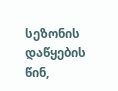სეზონის დაწყების წინ,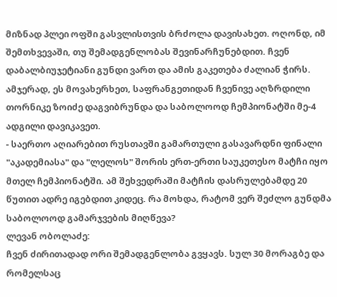მიზნად პლეი ოფში გასვლისთვის ბრძოლა დავისახეთ. ოღონდ, იმ შემთხვევაში, თუ შემადგენლობას შევინარჩუნებდით. ჩვენ დაბალბიუჯეტიანი გუნდი ვართ და ამის გაკეთება ძალიან ჭირს. ამჯერად, ეს მოვახერხეთ, საფრანგეთიდან ჩვენივე აღზრდილი თორნიკე ზოიძე დაგვიბრუნდა და საბოლოოდ ჩემპიონატში მე-4 ადგილი დავიკავეთ.
- საერთო აღიარებით რუსთავში გამართული გასავარდნი ფინალი "აკადემიასა" და "ლელოს" შორის ერთ-ერთი საუკეთესო მატჩი იყო მთელ ჩემპიონატში. ამ შეხვედრაში მატჩის დასრულებამდე 20 წუთით ადრე იგებდით კიდეც. რა მოხდა, რატომ ვერ შეძლო გუნდმა საბოლოოდ გამარჯვების მიღწევა?
ლევან ობოლაძე:
ჩვენ ძირითადად ორი შემადგენლობა გვყავს. სულ 30 მორაგბე და რომელსაც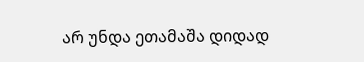არ უნდა ეთამაშა დიდად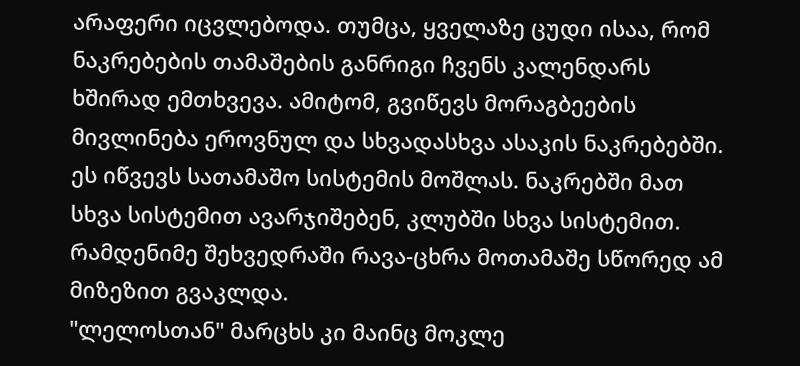არაფერი იცვლებოდა. თუმცა, ყველაზე ცუდი ისაა, რომ ნაკრებების თამაშების განრიგი ჩვენს კალენდარს ხშირად ემთხვევა. ამიტომ, გვიწევს მორაგბეების მივლინება ეროვნულ და სხვადასხვა ასაკის ნაკრებებში. ეს იწვევს სათამაშო სისტემის მოშლას. ნაკრებში მათ სხვა სისტემით ავარჯიშებენ, კლუბში სხვა სისტემით. რამდენიმე შეხვედრაში რავა-ცხრა მოთამაშე სწორედ ამ მიზეზით გვაკლდა.
"ლელოსთან" მარცხს კი მაინც მოკლე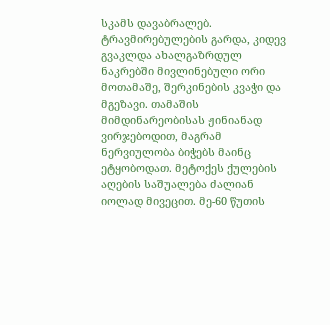სკამს დავაბრალებ. ტრავმირებულების გარდა, კიდევ გვაკლდა ახალგაზრდულ ნაკრებში მივლინებული ორი მოთამაშე, შერკინების კვაჭი და მგეზავი. თამაშის მიმდინარეობისას ჟინიანად ვირჯებოდით, მაგრამ ნერვიულობა ბიჭებს მაინც ეტყობოდათ. მეტოქეს ქულების აღების საშუალება ძალიან იოლად მივეცით. მე-60 წუთის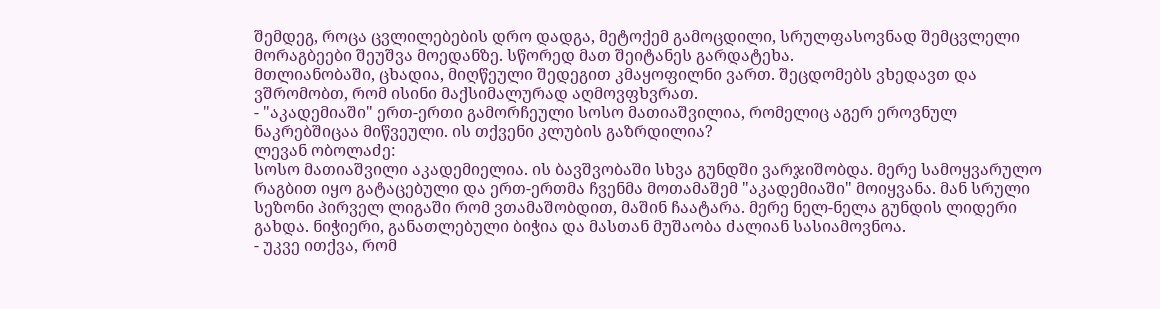შემდეგ, როცა ცვლილებების დრო დადგა, მეტოქემ გამოცდილი, სრულფასოვნად შემცვლელი მორაგბეები შეუშვა მოედანზე. სწორედ მათ შეიტანეს გარდატეხა.
მთლიანობაში, ცხადია, მიღწეული შედეგით კმაყოფილნი ვართ. შეცდომებს ვხედავთ და ვშრომობთ, რომ ისინი მაქსიმალურად აღმოვფხვრათ.
- "აკადემიაში" ერთ-ერთი გამორჩეული სოსო მათიაშვილია, რომელიც აგერ ეროვნულ ნაკრებშიცაა მიწვეული. ის თქვენი კლუბის გაზრდილია?
ლევან ობოლაძე:
სოსო მათიაშვილი აკადემიელია. ის ბავშვობაში სხვა გუნდში ვარჯიშობდა. მერე სამოყვარულო რაგბით იყო გატაცებული და ერთ-ერთმა ჩვენმა მოთამაშემ "აკადემიაში" მოიყვანა. მან სრული სეზონი პირველ ლიგაში რომ ვთამაშობდით, მაშინ ჩაატარა. მერე ნელ-ნელა გუნდის ლიდერი გახდა. ნიჭიერი, განათლებული ბიჭია და მასთან მუშაობა ძალიან სასიამოვნოა.
- უკვე ითქვა, რომ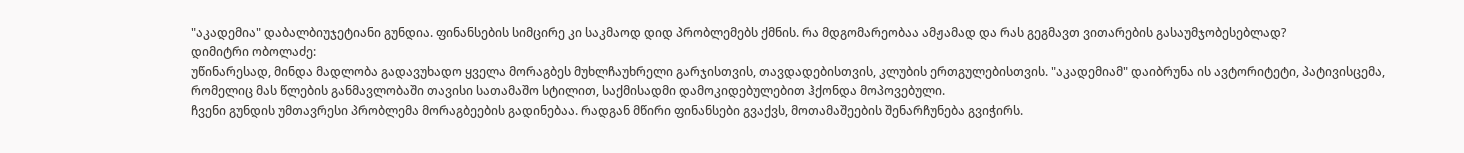"აკადემია" დაბალბიუჯეტიანი გუნდია. ფინანსების სიმცირე კი საკმაოდ დიდ პრობლემებს ქმნის. რა მდგომარეობაა ამჟამად და რას გეგმავთ ვითარების გასაუმჯობესებლად?
დიმიტრი ობოლაძე:
უწინარესად, მინდა მადლობა გადავუხადო ყველა მორაგბეს მუხლჩაუხრელი გარჯისთვის, თავდადებისთვის, კლუბის ერთგულებისთვის. "აკადემიამ" დაიბრუნა ის ავტორიტეტი, პატივისცემა, რომელიც მას წლების განმავლობაში თავისი სათამაშო სტილით, საქმისადმი დამოკიდებულებით ჰქონდა მოპოვებული.
ჩვენი გუნდის უმთავრესი პრობლემა მორაგბეების გადინებაა. რადგან მწირი ფინანსები გვაქვს, მოთამაშეების შენარჩუნება გვიჭირს.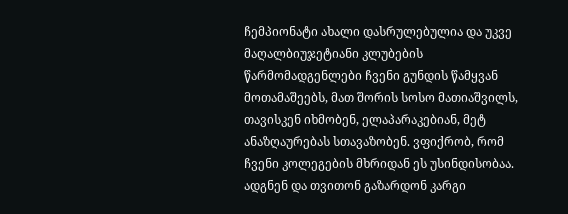ჩემპიონატი ახალი დასრულებულია და უკვე მაღალბიუჯეტიანი კლუბების წარმომადგენლები ჩვენი გუნდის წამყვან მოთამაშეებს, მათ შორის სოსო მათიაშვილს, თავისკენ იხმობენ, ელაპარაკებიან, მეტ ანაზღაურებას სთავაზობენ. ვფიქრობ, რომ ჩვენი კოლეგების მხრიდან ეს უსინდისობაა. ადგნენ და თვითონ გაზარდონ კარგი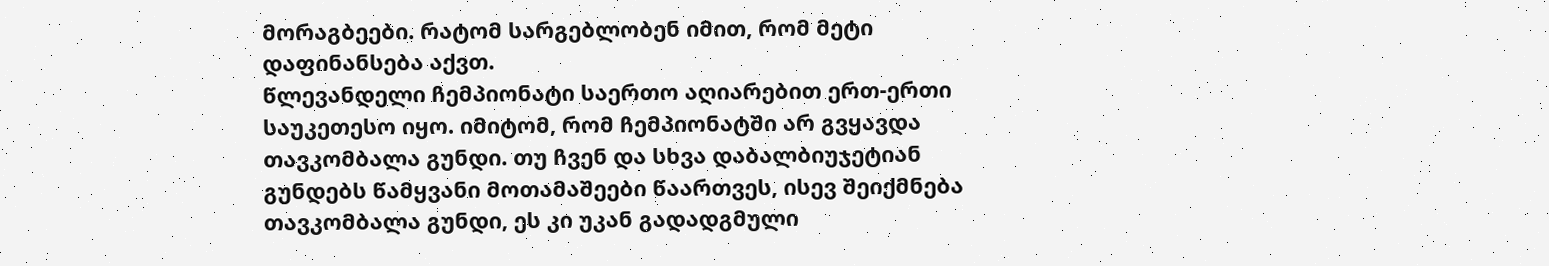მორაგბეები. რატომ სარგებლობენ იმით, რომ მეტი დაფინანსება აქვთ.
წლევანდელი ჩემპიონატი საერთო აღიარებით ერთ-ერთი საუკეთესო იყო. იმიტომ, რომ ჩემპიონატში არ გვყავდა თავკომბალა გუნდი. თუ ჩვენ და სხვა დაბალბიუჯეტიან გუნდებს წამყვანი მოთამაშეები წაართვეს, ისევ შეიქმნება თავკომბალა გუნდი, ეს კი უკან გადადგმული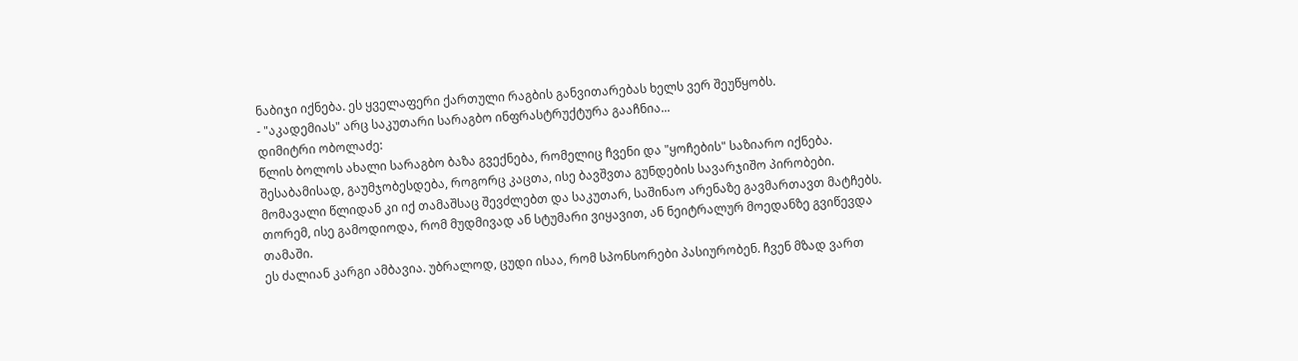ნაბიჯი იქნება. ეს ყველაფერი ქართული რაგბის განვითარებას ხელს ვერ შეუწყობს.
- "აკადემიას" არც საკუთარი სარაგბო ინფრასტრუქტურა გააჩნია...
დიმიტრი ობოლაძე:
წლის ბოლოს ახალი სარაგბო ბაზა გვექნება, რომელიც ჩვენი და "ყოჩების" საზიარო იქნება. შესაბამისად, გაუმჯობესდება, როგორც კაცთა, ისე ბავშვთა გუნდების სავარჯიშო პირობები. მომავალი წლიდან კი იქ თამაშსაც შევძლებთ და საკუთარ, საშინაო არენაზე გავმართავთ მატჩებს. თორემ, ისე გამოდიოდა, რომ მუდმივად ან სტუმარი ვიყავით, ან ნეიტრალურ მოედანზე გვიწევდა თამაში.
ეს ძალიან კარგი ამბავია. უბრალოდ, ცუდი ისაა, რომ სპონსორები პასიურობენ. ჩვენ მზად ვართ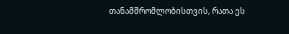თანამშრომლობისთვის, რათა ეს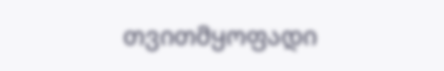თვითმყოფადი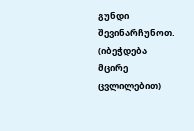გუნდი შევინარჩუნოთ.
(იბეჭდება მცირე ცვლილებით)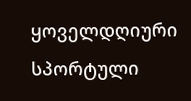ყოველდღიური სპორტული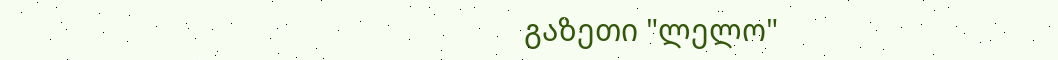გაზეთი "ლელო"